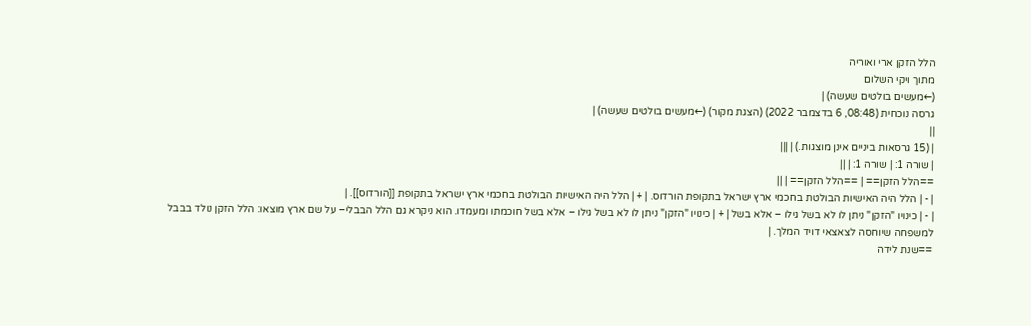הלל הזקן ארי ואוריה
מתוך ויקי השלום
(←מעשים בולטים שעשה) |
גרסה נוכחית (08:48, 6 בדצמבר 2022) (הצגת מקור) (←מעשים בולטים שעשה) |
||
| (15 גרסאות ביניים אינן מוצגות.) | |||
| שורה 1: | שורה 1: | ||
==הלל הזקן== | ==הלל הזקן== | ||
| - | הלל היה האישיות הבולטת בחכמי ארץ ישראל בתקופת הורדוס. | + | הלל היה האישיות הבולטת בחכמי ארץ ישראל בתקופת [[הורדוס]]. |
| - | כינויו "הזקן" ניתן לו לא בשל גילו – אלא בשל | + | כינויו "הזקן" ניתן לו לא בשל גילו – אלא בשל חוכמתו ומעמדו. הוא ניקרא גם הלל הבבלי– על שם ארץ מוצאו: הלל הזקן נולד בבבל למשפחה שיוחסה לצאצאי דויד המלך. |
==שנת לידה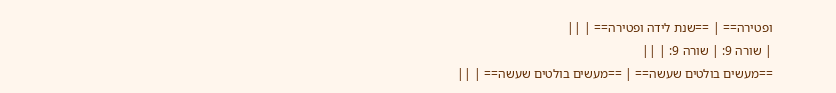ופטירה== | ==שנת לידה ופטירה== | ||
| שורה 9: | שורה 9: | ||
==מעשים בולטים שעשה== | ==מעשים בולטים שעשה== | ||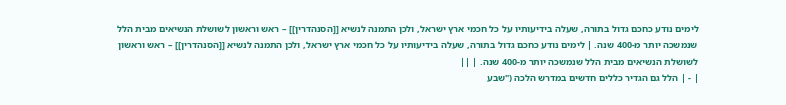לימים נודע כחכם גדול בתורה, שעלה בידיעותיו על כל חכמי ארץ ישראל, ולכן התמנה לנשיא [[הסנהדרין]] – ראש וראשון לשושלת הנשיאים מבית הלל שנמשכה יותר מ-400 שנה. | לימים נודע כחכם גדול בתורה, שעלה בידיעותיו על כל חכמי ארץ ישראל, ולכן התמנה לנשיא [[הסנהדרין]] – ראש וראשון לשושלת הנשיאים מבית הלל שנמשכה יותר מ-400 שנה. | ||
| - | הלל גם הגדיר כללים חדשים במדרש הלכה ("שבע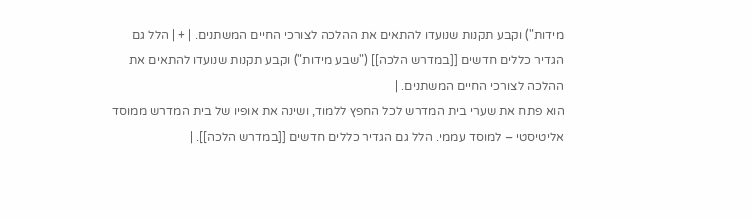מידות") וקבע תקנות שנועדו להתאים את ההלכה לצורכי החיים המשתנים. | + | הלל גם הגדיר כללים חדשים [[במדרש הלכה]] ("שבע מידות") וקבע תקנות שנועדו להתאים את ההלכה לצורכי החיים המשתנים. |
הוא פתח את שערי בית המדרש לכל החפץ ללמוד, ושינה את אופיו של בית המדרש ממוסד אליטיסטי – למוסד עממי. הלל גם הגדיר כללים חדשים [[במדרש הלכה]]. |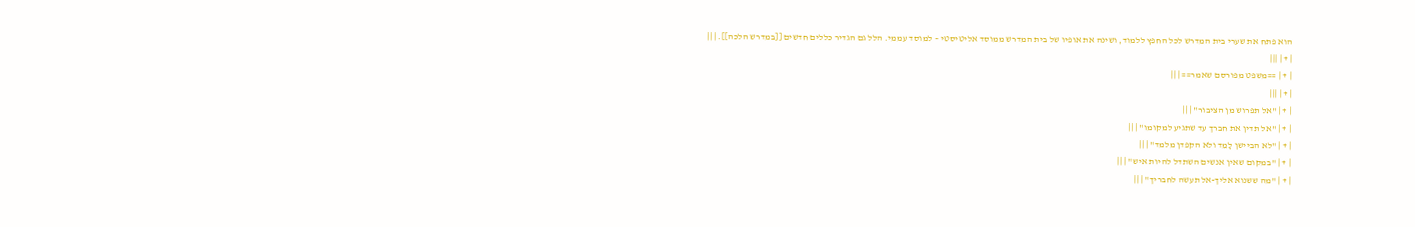הוא פתח את שערי בית המדרש לכל החפץ ללמוד, ושינה את אופיו של בית המדרש ממוסד אליטיסטי – למוסד עממי. הלל גם הגדיר כללים חדשים [[במדרש הלכה]]. | ||
| + | |||
| + | ==משפט מפורסם שאמר== | ||
| + | |||
| + | "אל תפרוש מן הציבור" | ||
| + | "אל תדין את חברך עד שתגיע למקומו" | ||
| + | "לא הביישן לָמֵד ולא הקפדן מלמד" | ||
| + | "במקום שאין אנשים השתדל להיות איש" | ||
| + | "מה ששנוא אליך-אל תעשה לחבריך" | ||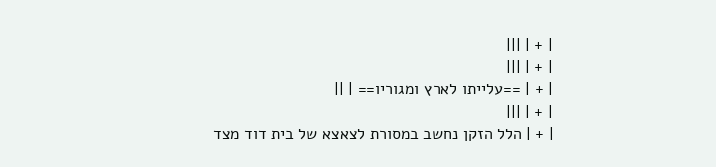| + | |||
| + | |||
| + | ==עלייתו לארץ ומגוריו== | ||
| + | |||
| + | הלל הזקן נחשב במסורת לצאצא של בית דוד מצד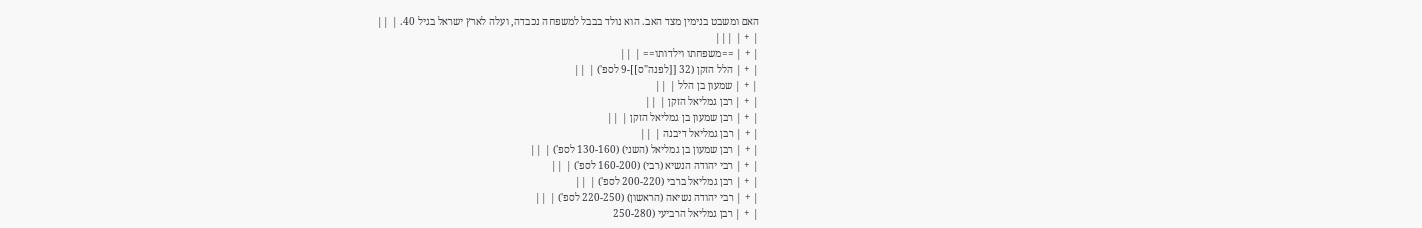האם ומשבט בנימין מצד האב. הוא נולד בבבל למשפחה נכבדה, ועלה לארץ ישראל בגיל 40. | ||
| + | |||
| + | ==משפחתו וילדותו== | ||
| + | הלל הזקן (32 [[לפנה"ס]]-9 לספ') | ||
| + | שמעון בן הלל | ||
| + | רבן גמליאל הזקן | ||
| + | רבן שמעון בן גמליאל הזקן | ||
| + | רבן גמליאל דיבנה | ||
| + | רבן שמעון בן גמליאל (השני) (130-160 לספ') | ||
| + | רבי יהודה הנשיא (רבי) (160-200 לספ') | ||
| + | רבן גמליאל ברבי (200-220 לספ') | ||
| + | רבי יהודה נשיאה (הראשון) (220-250 לספ') | ||
| + | רבן גמליאל הרביעי (250-280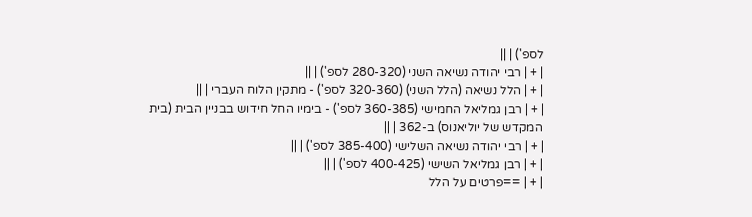לספ') | ||
| + | רבי יהודה נשיאה השני (280-320 לספ') | ||
| + | הלל נשיאה (הלל השני) (320-360 לספ') - מתקין הלוח העברי | ||
| + | רבן גמליאל החמישי (360-385 לספ') - בימיו החל חידוש בבניין הבית (בית המקדש של יוליאנוס) ב-362 | ||
| + | רבי יהודה נשיאה השלישי (385-400 לספ') | ||
| + | רבן גמליאל השישי (400-425 לספ') | ||
| + | ==פרטים על הלל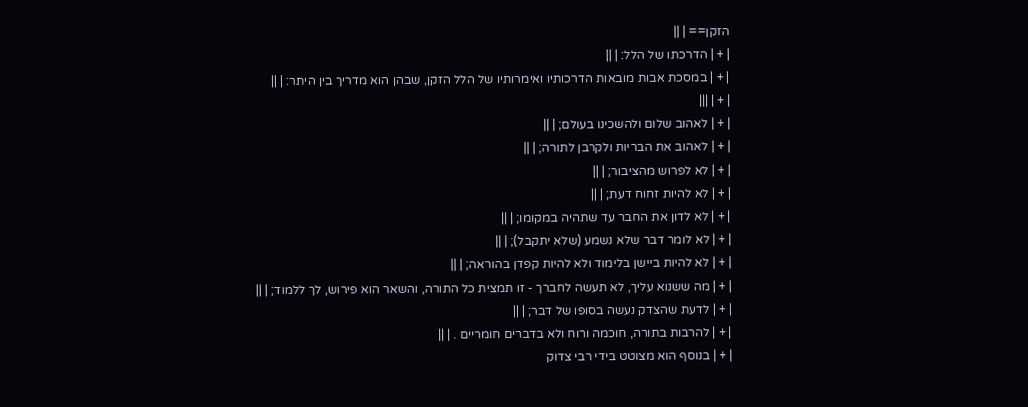הזקן== | ||
| + | הדרכתו של הלל: | ||
| + | במסכת אבות מובאות הדרכותיו ואימרותיו של הלל הזקן, שבהן הוא מדריך בין היתר: | ||
| + | |||
| + | לאהוב שלום ולהשכינו בעולם; | ||
| + | לאהוב את הבריות ולקרבן לתורה; | ||
| + | לא לפרוש מהציבור; | ||
| + | לא להיות זחוח דעת; | ||
| + | לא לדון את החבר עד שתהיה במקומו; | ||
| + | לא לומר דבר שלא נשמע (שלא יתקבל); | ||
| + | לא להיות ביישן בלימוד ולא להיות קפדן בהוראה; | ||
| + | מה ששנוא עליך, לא תעשה לחברך - זו תמצית כל התורה, והשאר הוא פירוש, לך ללמוד; | ||
| + | לדעת שהצדק נעשה בסופו של דבר; | ||
| + | להרבות בתורה, חוכמה ורוח ולא בדברים חומריים . | ||
| + | בנוסף הוא מצוטט בידי רבי צדוק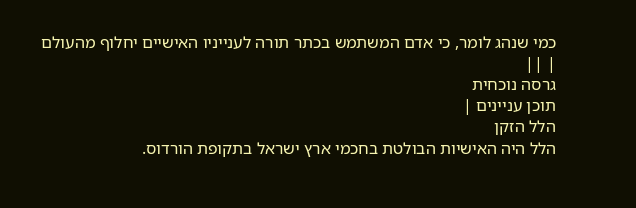כמי שנהג לומר, כי אדם המשתמש בכתר תורה לענייניו האישיים יחלוף מהעולם | ||
גרסה נוכחית
תוכן עניינים |
הלל הזקן
הלל היה האישיות הבולטת בחכמי ארץ ישראל בתקופת הורדוס.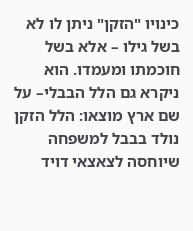כינויו "הזקן" ניתן לו לא בשל גילו – אלא בשל חוכמתו ומעמדו. הוא ניקרא גם הלל הבבלי– על שם ארץ מוצאו: הלל הזקן נולד בבבל למשפחה שיוחסה לצאצאי דויד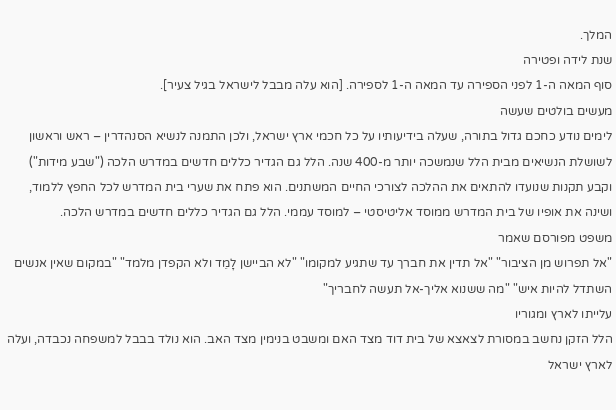המלך.
שנת לידה ופטירה
סוף המאה ה-1 לפני הספירה עד המאה ה-1 לספירה. [הוא עלה מבבל לישראל בגיל צעיר].
מעשים בולטים שעשה
לימים נודע כחכם גדול בתורה, שעלה בידיעותיו על כל חכמי ארץ ישראל, ולכן התמנה לנשיא הסנהדרין – ראש וראשון לשושלת הנשיאים מבית הלל שנמשכה יותר מ-400 שנה. הלל גם הגדיר כללים חדשים במדרש הלכה ("שבע מידות") וקבע תקנות שנועדו להתאים את ההלכה לצורכי החיים המשתנים. הוא פתח את שערי בית המדרש לכל החפץ ללמוד, ושינה את אופיו של בית המדרש ממוסד אליטיסטי – למוסד עממי. הלל גם הגדיר כללים חדשים במדרש הלכה.
משפט מפורסם שאמר
"אל תפרוש מן הציבור" "אל תדין את חברך עד שתגיע למקומו" "לא הביישן לָמֵד ולא הקפדן מלמד" "במקום שאין אנשים השתדל להיות איש" "מה ששנוא אליך-אל תעשה לחבריך"
עלייתו לארץ ומגוריו
הלל הזקן נחשב במסורת לצאצא של בית דוד מצד האם ומשבט בנימין מצד האב. הוא נולד בבבל למשפחה נכבדה, ועלה לארץ ישראל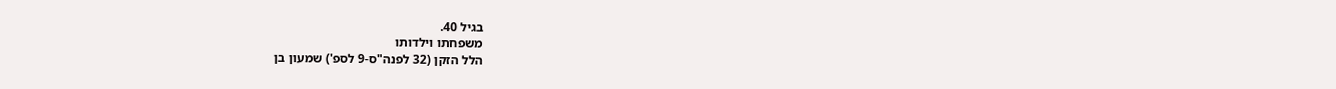בגיל 40.
משפחתו וילדותו
הלל הזקן (32 לפנה"ס-9 לספ') שמעון בן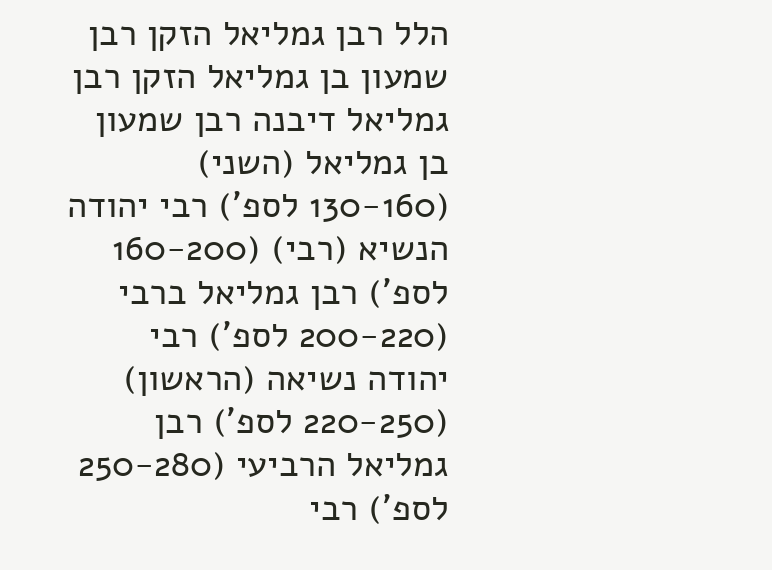הלל רבן גמליאל הזקן רבן שמעון בן גמליאל הזקן רבן גמליאל דיבנה רבן שמעון בן גמליאל (השני) (130-160 לספ') רבי יהודה הנשיא (רבי) (160-200 לספ') רבן גמליאל ברבי (200-220 לספ') רבי יהודה נשיאה (הראשון) (220-250 לספ') רבן גמליאל הרביעי (250-280 לספ') רבי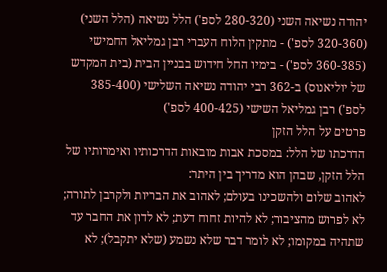יהודה נשיאה השני (280-320 לספ') הלל נשיאה (הלל השני) (320-360 לספ') - מתקין הלוח העברי רבן גמליאל החמישי (360-385 לספ') - בימיו החל חידוש בבניין הבית (בית המקדש של יוליאנוס) ב-362 רבי יהודה נשיאה השלישי (385-400 לספ') רבן גמליאל השישי (400-425 לספ')
פרטים על הלל הזקן
הדרכתו של הלל: במסכת אבות מובאות הדרכותיו ואימרותיו של הלל הזקן, שבהן הוא מדריך בין היתר:
לאהוב שלום ולהשכינו בעולם; לאהוב את הבריות ולקרבן לתורה; לא לפרוש מהציבור; לא להיות זחוח דעת; לא לדון את החבר עד שתהיה במקומו; לא לומר דבר שלא נשמע (שלא יתקבל); לא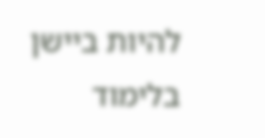להיות ביישן בלימוד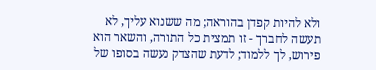ולא להיות קפדן בהוראה; מה ששנוא עליך, לא תעשה לחברך - זו תמצית כל התורה, והשאר הוא פירוש, לך ללמוד; לדעת שהצדק נעשה בסופו של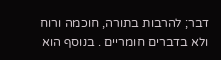דבר; להרבות בתורה, חוכמה ורוח ולא בדברים חומריים . בנוסף הוא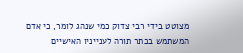מצוטט בידי רבי צדוק כמי שנהג לומר, כי אדם המשתמש בכתר תורה לענייניו האישיים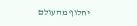יחלוף מהעולם